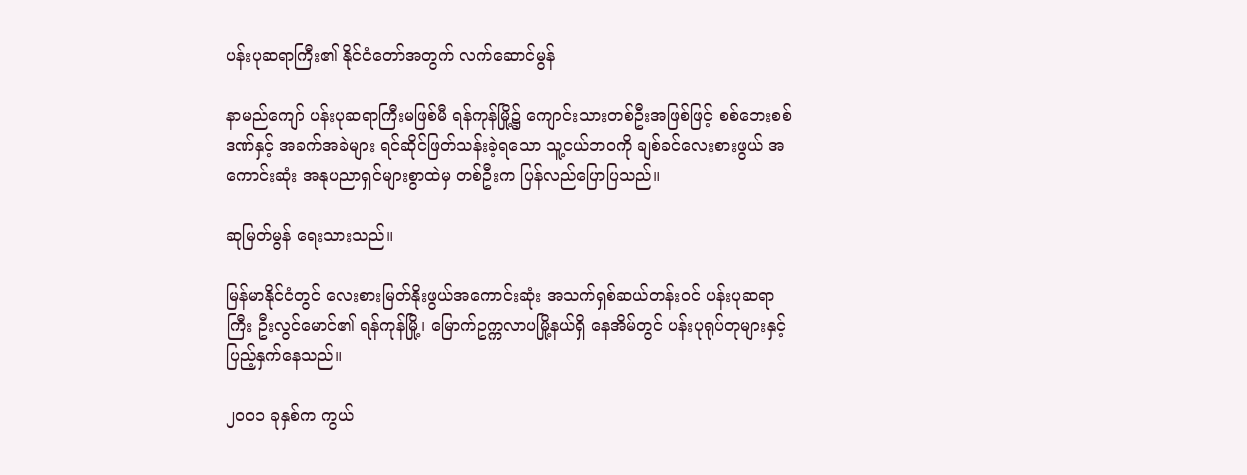ပန်းပုဆရာကြီး၏ နိုင်ငံတော်အတွက် လက်ဆောင်မွန်

နာမည်ကျော် ပန်းပုဆရာကြီးမဖြစ်မီ ရန်ကုန်မြို့၌ ကျောင်းသားတစ်ဦးအဖြစ်ဖြင့် စစ်ဘေးစစ်ဒဏ်နှင့် အခက်အခဲများ ရင်ဆိုင်ဖြတ်သန်းခဲ့ရသော သူ့ငယ်ဘဝကို ချစ်ခင်လေးစားဖွယ် အကောင်းဆုံး အနုပညာရှင်များစွာထဲမှ တစ်ဦးက ပြန်လည်ပြောပြသည်။

ဆုမြတ်မွန် ရေးသားသည်။

မြန်မာနိုင်ငံတွင် လေးစားမြတ်နိုးဖွယ်အကောင်းဆုံး အသက်ရှစ်ဆယ်တန်းဝင် ပန်းပုဆရာကြီး ဦးလွင်မောင်၏ ရန်ကုန်မြို့၊ မြောက်ဥက္ကလာပမြို့နယ်ရှိ နေအိမ်တွင် ပန်းပုရုပ်တုများနှင့် ပြည့်နှက်နေသည်။

၂၀၀၁ ခုနှစ်က ကွယ်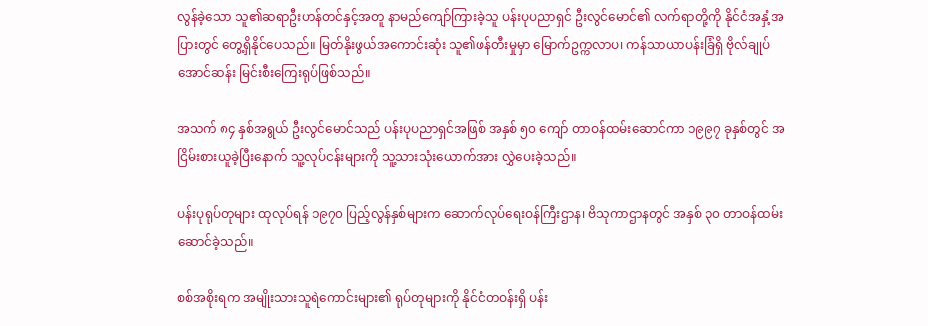လွန်ခဲ့သော သူ၏ဆရာဦးဟန်တင်နှင့်အတူ နာမည်ကျော်ကြားခဲ့သူ ပန်းပုပညာရှင် ဦးလွင်မောင်၏ လက်ရာတို့ကို နိုင်ငံအနှံ့အပြားတွင် တွေ့ရှိနိုင်ပေသည်။ မြတ်နိုးဖွယ်အကောင်းဆုံး သူ၏ဖန်တီးမှုမှာ မြောက်ဥက္ကလာပ၊ ကန်သာယာပန်းခြံရှိ ဗိုလ်ချုပ်အောင်ဆန်း မြင်းစီးကြေးရုပ်ဖြစ်သည်။

အသက် ၈၄ နှစ်အရွယ် ဦးလွင်မောင်သည် ပန်းပုပညာရှင်အဖြစ် အနှစ် ၅၀ ကျော် တာဝန်ထမ်းဆောင်ကာ ၁၉၉၇ ခုနှစ်တွင် အငြိမ်းစားယူခဲ့ပြီးနောက် သူ့လုပ်ငန်းများကို သူ့သားသုံးယောက်အား လွှဲပေးခဲ့သည်။

ပန်းပုရုပ်တုများ ထုလုပ်ရန် ၁၉၇၀ ပြည့်လွန်နှစ်များက ဆောက်လုပ်ရေးဝန်ကြီးဌာန၊ ဗိသုကာဌာနတွင် အနှစ် ၃၀ တာဝန်ထမ်းဆောင်ခဲ့သည်။

စစ်အစိုးရက အမျိုးသားသူရဲကောင်းများ၏ ရုပ်တုများကို နိုင်ငံတဝန်းရှိ ပန်း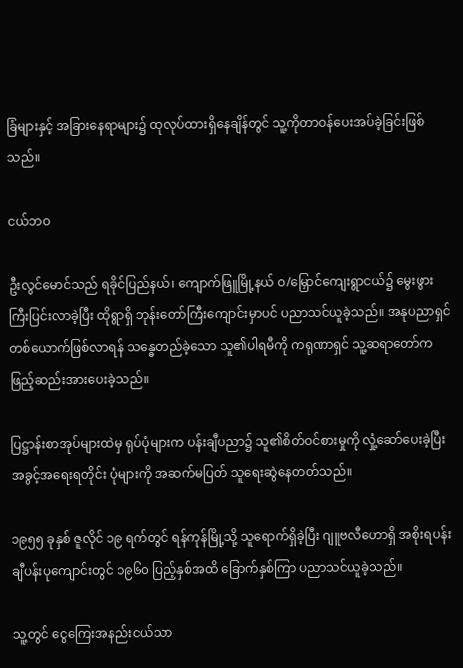ခြံများနှင့် အခြားနေရာများ၌ ထုလုပ်ထားရှိနေချိန်တွင် သူ့ကိုတာဝန်ပေးအပ်ခဲ့ခြင်းဖြစ်သည်။

ငယ်ဘဝ

ဦးလွင်မောင်သည် ရခိုင်ပြည်နယ်၊ ကျောက်ဖြူမြို့နယ် ဝ/မြှောင်ကျေးရွာငယ်၌ မွေးဖွားကြီးပြင်းလာခဲ့ပြီး ထိုရွာရှိ ဘုန်းတော်ကြီးကျောင်းမှာပင် ပညာသင်ယူခဲ့သည်။ အနုပညာရှင်တစ်ယောက်ဖြစ်လာရန် သန္ဓေတည်ခဲ့သော သူ၏ပါရမီကို ကရုဏာရှင် သူ့ဆရာတော်က ဖြည့်ဆည်းအားပေးခဲ့သည်။

ပြဋ္ဌာန်းစာအုပ်များထဲမှ ရုပ်ပုံများက ပန်းချီပညာ၌ သူ၏စိတ်ဝင်စားမှုကို လှုံ့ဆော်ပေးခဲ့ပြီး အခွင့်အရေးရတိုင်း ပုံများကို အဆက်မပြတ် သူရေးဆွဲနေတတ်သည်။

၁၉၅၅ ခုနှစ် ဇူလိုင် ၁၉ ရက်တွင် ရန်ကုန်မြို့သို့ သူရောက်ရှိခဲ့ပြီး ဂျူဗလီဟောရှိ အစိုးရပန်းချီပန်းပုကျောင်းတွင် ၁၉၆၀ ပြည့်နှစ်အထိ ခြောက်နှစ်ကြာ ပညာသင်ယူခဲ့သည်။

သူ့တွင် ငွေကြေးအနည်းငယ်သာ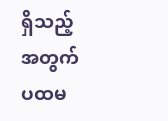ရှိသည့်အတွက် ပထမ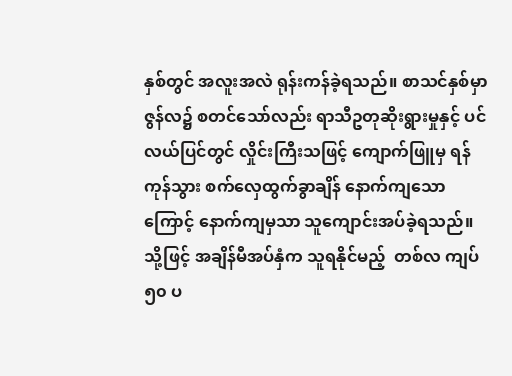နှစ်တွင် အလူးအလဲ ရုန်းကန်ခဲ့ရသည်။ စာသင်နှစ်မှာ ဇွန်လ၌ စတင်သော်လည်း ရာသီဥတုဆိုးရွားမှုနှင့် ပင်လယ်ပြင်တွင် လှိုင်းကြီးသဖြင့် ကျောက်ဖြူမှ ရန်ကုန်သွား စက်လှေထွက်ခွာချိန် နောက်ကျသောကြောင့် နောက်ကျမှသာ သူကျောင်းအပ်ခဲ့ရသည်။ သို့ဖြင့် အချိန်မီအပ်နှံက သူရနိုင်မည့်  တစ်လ ကျပ် ၅၀ ပ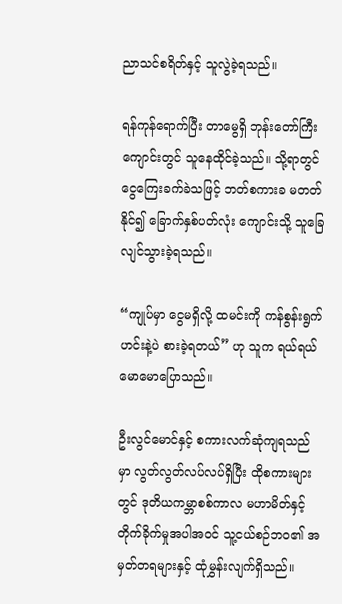ညာသင်စရိတ်နှင့် သူလွဲခဲ့ရသည်။

ရန်ကုန်ရောက်ပြီး တာမွေရှိ ဘုန်းတော်ကြီးကျောင်းတွင် သူနေထိုင်ခဲ့သည်။ သို့ရာတွင် ငွေကြေးခက်ခဲသဖြင့် ဘတ်စကားခ မတတ်နိုင်၍ ခြောက်နှစ်ပတ်လုံး ကျောင်းသို့ သူခြေလျင်သွားခဲ့ရသည်။

“ကျုပ်မှာ ငွေမရှိလို့ ထမင်းကို ကန်စွန်းရွက်ဟင်းနဲ့ပဲ စားခဲ့ရတယ်” ဟု သူက ရယ်ရယ်မောမောပြောသည်။

ဦးလွင်မောင်နှင့် စကားလက်ဆုံကျရသည်မှာ လွတ်လွတ်လပ်လပ်ရှိပြီး ထိုစကားများတွင် ဒုတိယကမ္ဘာစစ်ကာလ မဟာမိတ်နှင့် တိုက်ခိုက်မှုအပါအဝင် သူ့ငယ်စဉ်ဘဝ၏ အမှတ်တရများနှင့် ထုံမွှန်းလျက်ရှိသည်။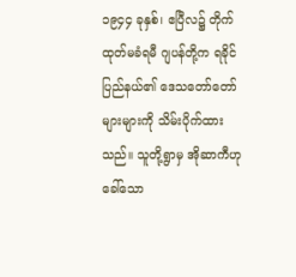၁၉၄၄ ခုနှစ်၊ ဧပြီလ၌ တိုက်ထုတ်မခံရမီ ဂျပန်တို့က ရခိုင်ပြည်နယ်၏ ဒေသတော်တော်များများကို သိမ်းပိုက်ထားသည်။ သူတို့ရွာမှ အိုဆာကီဟုခေါ်သော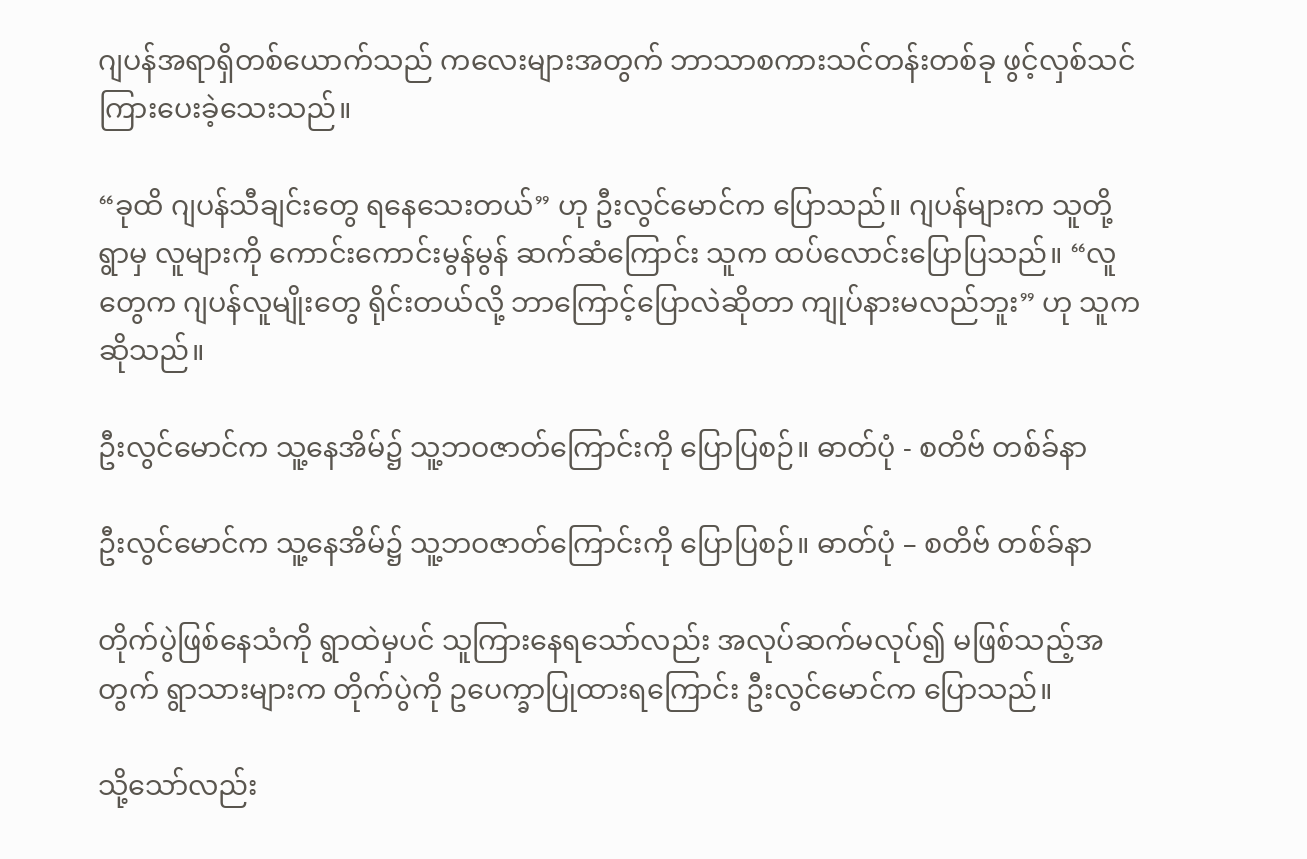ဂျပန်အရာရှိတစ်ယောက်သည် ကလေးများအတွက် ဘာသာစကားသင်တန်းတစ်ခု ဖွင့်လှစ်သင်ကြားပေးခဲ့သေးသည်။

“ခုထိ ဂျပန်သီချင်းတွေ ရနေသေးတယ်” ဟု ဦးလွင်မောင်က ပြောသည်။ ဂျပန်များက သူတို့ရွာမှ လူများကို ကောင်းကောင်းမွန်မွန် ဆက်ဆံကြောင်း သူက ထပ်လောင်းပြောပြသည်။ “လူတွေက ဂျပန်လူမျိုးတွေ ရိုင်းတယ်လို့ ဘာကြောင့်ပြောလဲဆိုတာ ကျုပ်နားမလည်ဘူး” ဟု သူက ဆိုသည်။

ဦးလွင်မောင်က သူ့နေအိမ်၌ သူ့ဘဝဇာတ်ကြောင်းကို ပြောပြစဉ်။ ဓာတ်ပုံ - စတိဗ် တစ်ခ်နာ

ဦးလွင်မောင်က သူ့နေအိမ်၌ သူ့ဘဝဇာတ်ကြောင်းကို ပြောပြစဉ်။ ဓာတ်ပုံ – စတိဗ် တစ်ခ်နာ

တိုက်ပွဲဖြစ်နေသံကို ရွာထဲမှပင် သူကြားနေရသော်လည်း အလုပ်ဆက်မလုပ်၍ မဖြစ်သည့်အတွက် ရွာသားများက တိုက်ပွဲကို ဥပေက္ခာပြုထားရကြောင်း ဦးလွင်မောင်က ပြောသည်။

သို့သော်လည်း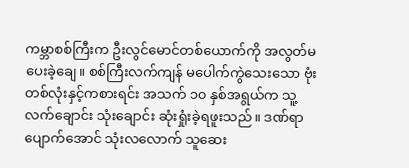ကမ္ဘာစစ်ကြီးက ဦးလွင်မောင်တစ်ယောက်ကို အလွတ်မပေးခဲ့ချေ။ စစ်ကြီးလက်ကျန် မပေါက်ကွဲသေးသော ဗုံးတစ်လုံးနှင့်ကစားရင်း အသက် ၁၀ နှစ်အရွယ်က သူ့လက်ချောင်း သုံးချောင်း ဆုံးရှုံးခဲ့ရဖူးသည်။ ဒဏ်ရာပျောက်အောင် သုံးလလောက် သူဆေး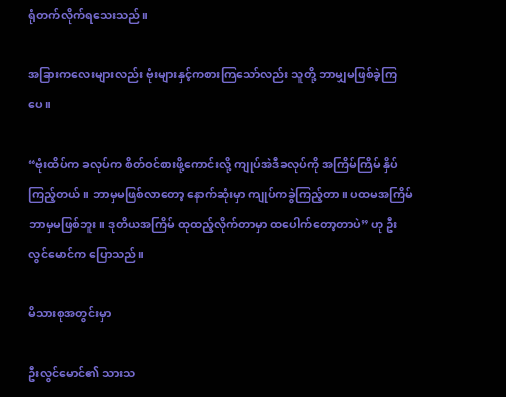ရုံတက်လိုက်ရသေးသည်။

အခြားကလေးများလည်း ဗုံးများနှင့်ကစားကြသော်လည်း သူတို့ ဘာမျှမဖြစ်ခဲ့ကြပေ။

“ဗုံးထိပ်က ခလုပ်က စိတ်ဝင်စားဖို့ကောင်းလို့ ကျုပ်အဲဒီခလုပ်ကို အကြိမ်ကြိမ် နှိပ်ကြည့်တယ်။ ဘာမှမဖြစ်လာတော့ နောက်ဆုံးမှာ ကျုပ်ကခွဲကြည့်တာ။ ပထမအကြိမ် ဘာမှမဖြစ်ဘူး။ ဒုတိယအကြိမ် ထုထည့်လိုက်တာမှာ ထပေါက်တော့တာပဲ” ဟု ဦးလွင်မောင်က ပြောသည်။

မိသားစုအတွင်းမှာ

ဦးလွင်မောင်၏ သားသ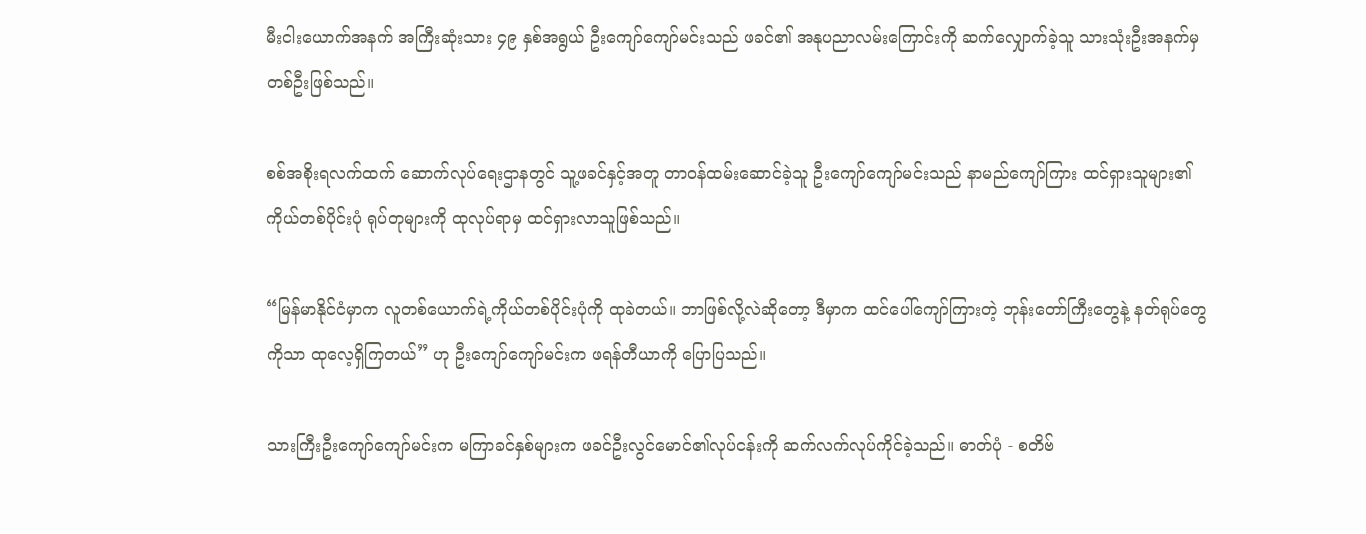မီးငါးယောက်အနက် အကြီးဆုံးသား ၄၉ နှစ်အရွယ် ဦးကျော်ကျော်မင်းသည် ဖခင်၏ အနုပညာလမ်းကြောင်းကို ဆက်လျှောက်ခဲ့သူ သားသုံးဦးအနက်မှ တစ်ဦးဖြစ်သည်။

စစ်အစိုးရလက်ထက် ဆောက်လုပ်ရေးဌာနတွင် သူ့ဖခင်နှင့်အတူ တာဝန်ထမ်းဆောင်ခဲ့သူ ဦးကျော်ကျော်မင်းသည် နာမည်ကျော်ကြား ထင်ရှားသူများ၏ ကိုယ်တစ်ပိုင်းပုံ ရုပ်တုများကို ထုလုပ်ရာမှ ထင်ရှားလာသူဖြစ်သည်။

“မြန်မာနိုင်ငံမှာက လူတစ်ယောက်ရဲ့ကိုယ်တစ်ပိုင်းပုံကို ထုခဲတယ်။ ဘာဖြစ်လို့လဲဆိုတော့ ဒီမှာက ထင်ပေါ်ကျော်ကြားတဲ့ ဘုန်းတော်ကြီးတွေနဲ့ နတ်ရုပ်တွေကိုသာ ထုလေ့ရှိကြတယ်” ဟု ဦးကျော်ကျော်မင်းက ဖရန်တီယာကို ပြောပြသည်။

သားကြီးဦးကျော်ကျော်မင်းက မကြာခင်နှစ်များက ဖခင်ဦးလွင်မောင်၏လုပ်ငန်းကို ဆက်လက်လုပ်ကိုင်ခဲ့သည်။ ဓာတ်ပုံ - စတိဗ်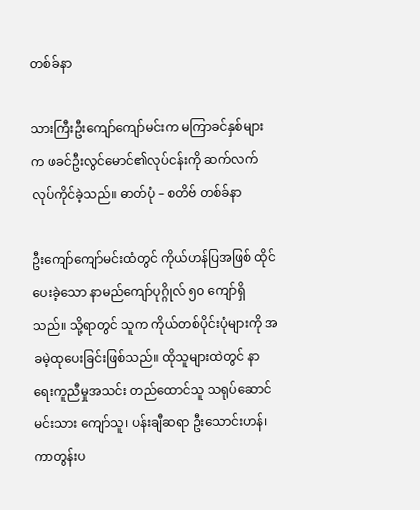တစ်ခ်နာ

သားကြီးဦးကျော်ကျော်မင်းက မကြာခင်နှစ်များက ဖခင်ဦးလွင်မောင်၏လုပ်ငန်းကို ဆက်လက်လုပ်ကိုင်ခဲ့သည်။ ဓာတ်ပုံ – စတိဗ် တစ်ခ်နာ

ဦးကျော်ကျော်မင်းထံတွင် ကိုယ်ဟန်ပြအဖြစ် ထိုင်ပေးခဲ့သော နာမည်ကျော်ပုဂ္ဂိုလ် ၅၀ ကျော်ရှိသည်။ သို့ရာတွင် သူက ကိုယ်တစ်ပိုင်းပုံများကို အခမဲ့ထုပေးခြင်းဖြစ်သည်။ ထိုသူများထဲတွင် နာရေးကူညီမှုအသင်း တည်ထောင်သူ သရုပ်ဆောင်မင်းသား ကျော်သူ၊ ပန်းချီဆရာ ဦးသောင်းဟန်၊ ကာတွန်းပ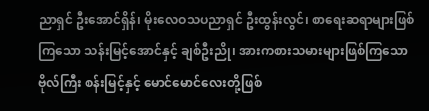ညာရှင် ဦးအောင်ရှိန်၊ မိုးလေဝသပညာရှင် ဦးထွန်းလွင်၊ စာရေးဆရာများဖြစ်ကြသော သန်းမြင့်အောင်နှင့် ချစ်ဦးညို၊ အားကစားသမားများဖြစ်ကြသော ဗိုလ်ကြီး စန်းမြင့်နှင့် မောင်မောင်လေးတို့ဖြစ်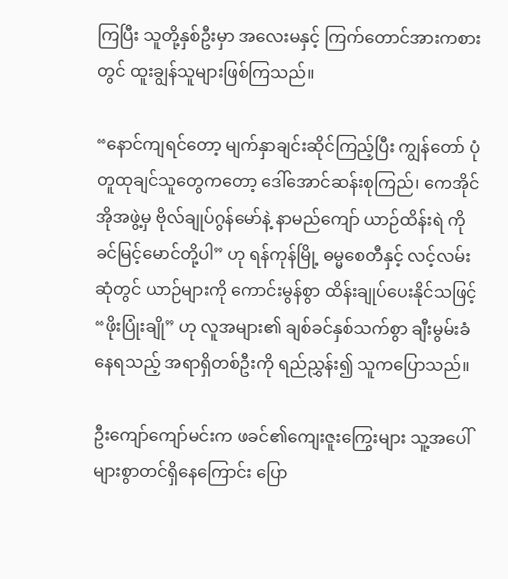ကြပြီး သူတို့နှစ်ဦးမှာ အလေးမနှင့် ကြက်တောင်အားကစားတွင် ထူးချွန်သူများဖြစ်ကြသည်။

“နောင်ကျရင်တော့ မျက်နှာချင်းဆိုင်ကြည့်ပြီး ကျွန်တော် ပုံတူထုချင်သူတွေကတော့ ဒေါ်အောင်ဆန်းစုကြည်၊ ကေအိုင်အိုအဖွဲ့မှ ဗိုလ်ချုပ်ဂွန်မော်နဲ့ နာမည်ကျော် ယာဉ်ထိန်းရဲ ကိုခင်မြင့်မောင်တို့ပါ” ဟု ရန်ကုန်မြို့ ဓမ္မစေတီနှင့် လင့်လမ်းဆုံတွင် ယာဉ်များကို ကောင်းမွန်စွာ ထိန်းချုပ်ပေးနိုင်သဖြင့် “ဖိုးပြုံးချို” ဟု လူအများ၏ ချစ်ခင်နှစ်သက်စွာ ချီးမွမ်းခံနေရသည့် အရာရှိတစ်ဦးကို ရည်ညွှန်း၍ သူကပြောသည်။

ဦးကျော်ကျော်မင်းက ဖခင်၏ကျေးဇူးကြွေးများ သူ့အပေါ် များစွာတင်ရှိနေကြောင်း ပြော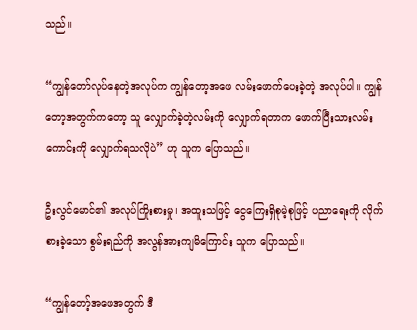သည်။

“ကျွန်တော်လုပ်နေတဲ့အလုပ်က ကျွန်တော့အဖေ လမ်းဖောက်ပေးခဲ့တဲ့ အလုပ်ပါ။ ကျွန်တော့အတွက်ကတော့ သူ လျှောက်ခဲ့တဲ့လမ်းကို လျှောက်ရတာက ဖောက်ပြီးသားလမ်းကောင်းကို လျှောက်ရသလိုပဲ” ဟု သူက ပြောသည်။

ဦးလွင်မောင်၏ အလုပ်ကြိုးစားမှု၊ အထူးသဖြင့် ငွေကြေးရှိစုမဲ့စုဖြင့် ပညာရေးကို လိုက်စားခဲ့သော စွမ်းရည်ကို အလွန်အားကျမိကြောင်း သူက ပြောသည်။

“ကျွန်တော့်အဖေအတွက် ဒီ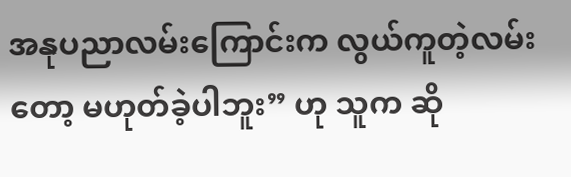အနုပညာလမ်းကြောင်းက လွယ်ကူတဲ့လမ်းတော့ မဟုတ်ခဲ့ပါဘူး” ဟု သူက ဆို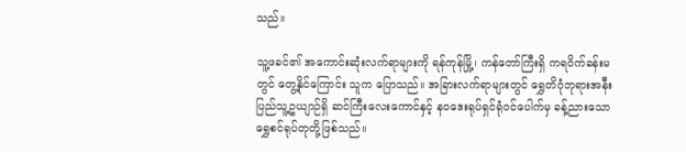သည်။

သူ့ဖခင်၏ အကောင်းဆုံးလက်ရာများကို ရန်ကုန်မြို့၊ ကန်တော်ကြီးရှိ ကရဝိက်ခန်းမတွင် တွေ့နိုင်ကြောင်း သူက ပြောသည်။ အခြားလက်ရာများတွင် ရွှေတိဂုံဘုရားအနီး ပြည်သူ့ဥယျာဉ်ရှိ ဆင်ကြီးလေးကောင်နှင့် နဝဒေးရုပ်ရှင်ရုံဝင်ပေါက်မှ ခန့်ညားသောရွှေစင်ရုပ်တုတို့ဖြစ်သည်။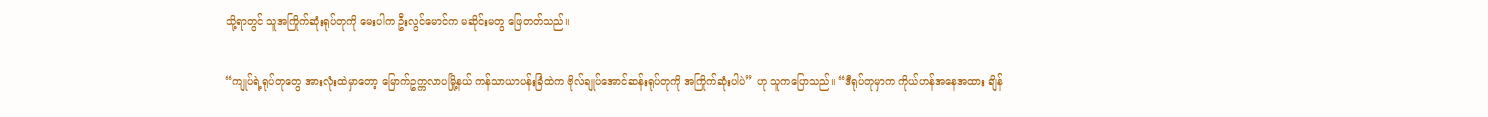သို့ရာတွင် သူအကြိုက်ဆုံးရုပ်တုကို မေးပါက ဦးလွင်မောင်က မဆိုင်းမတွ ဖြေတတ်သည်။

“ကျုပ်ရဲ့ရုပ်တုတွေ အားလုံးထဲမှာတော့ မြောက်ဥက္ကလာပမြို့နယ် ကန်သာယာပန်းခြံထဲက ဗိုလ်ချုပ်အောင်ဆန်းရုပ်တုကို အကြိုက်ဆုံးပါပဲ” ဟု သူကပြောသည်။ “ဒီရုပ်တုမှာက ကိုယ်ဟန်အနေအထား ချိန်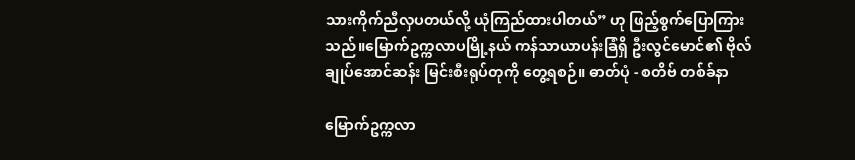သားကိုက်ညီလှပတယ်လို့ ယုံကြည်ထားပါတယ်” ဟု ဖြည့်စွက်ပြောကြားသည်။မြောက်ဥက္ကလာပမြို့နယ် ကန်သာယာပန်းခြံရှိ ဦးလွင်မောင်၏ ဗိုလ်ချုပ်အောင်ဆန်း မြင်းစီးရုပ်တုကို တွေ့ရစဉ်။ ဓာတ်ပုံ - စတိဗ် တစ်ခ်နာ

မြောက်ဥက္ကလာ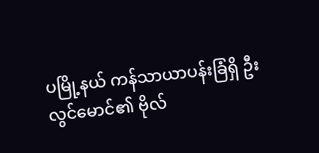ပမြို့နယ် ကန်သာယာပန်းခြံရှိ ဦးလွင်မောင်၏ ဗိုလ်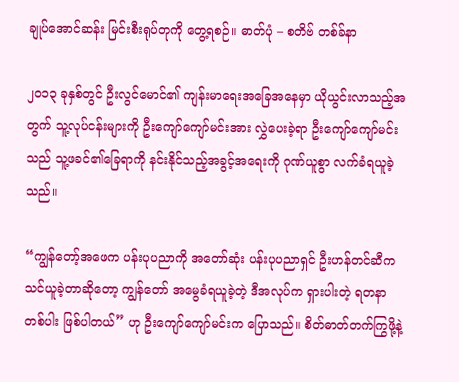ချုပ်အောင်ဆန်း မြင်းစီးရုပ်တုကို တွေ့ရစဉ်။ ဓာတ်ပုံ – စတိဗ် တစ်ခ်နာ

၂၀၁၃ ခုနှစ်တွင် ဦးလွင်မောင်၏ ကျန်းမာရေးအခြေအနေမှာ ယိုယွင်းလာသည့်အတွက် သူ့လုပ်ငန်းများကို ဦးကျော်ကျော်မင်းအား လွှဲပေးခဲ့ရာ ဦးကျော်ကျော်မင်းသည် သူ့ဖခင်၏ခြေရာကို နင်းနိုင်သည့်အခွင့်အရေးကို ဂုဏ်ယူစွာ လက်ခံရယူခဲ့သည်။

“ကျွန်တော့်အဖေက ပန်းပုပညာကို အတော်ဆုံး ပန်းပုပညာရှင် ဦးဟန်တင်ဆီက သင်ယူခဲ့တာဆိုတော့ ကျွန်တော် အမွေခံရယူခဲ့တဲ့ ဒီအလုပ်က ရှားပါးတဲ့ ရတနာတစ်ပါး ဖြစ်ပါတယ်” ဟု ဦးကျော်ကျော်မင်းက ပြောသည်။ စိတ်ဓာတ်တက်ကြွဖို့နဲ့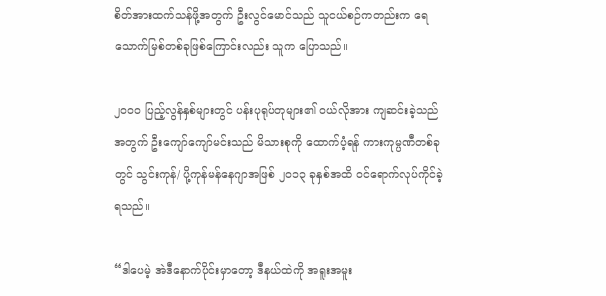စိတ်အားထက်သန်ဖို့အတွက် ဦးလွင်မောင်သည် သူငယ်စဉ်ကတည်းက ရေသောက်မြစ်တစ်ခုဖြစ်ကြောင်းလည်း သူက ပြောသည်။

၂၀၀၀ ပြည့်လွန်နှစ်များတွင် ပန်းပုရုပ်တုများ၏ ဝယ်လိုအား ကျဆင်းခဲ့သည်အတွက် ဦးကျော်ကျော်မင်းသည် မိသားစုကို ထောက်ပံ့ရန် ကားကုမ္ပဏီတစ်ခုတွင် သွင်းကုန်/ ပို့ကုန်မန်နေဂျာအဖြစ် ၂၀၁၃ ခုနှစ်အထိ ဝင်ရောက်လုပ်ကိုင်ခဲ့ရသည်။

“ဒါပေမဲ့ အဲဒီနောက်ပိုင်းမှာတော့ ဒီနယ်ထဲကို အရူးအမူး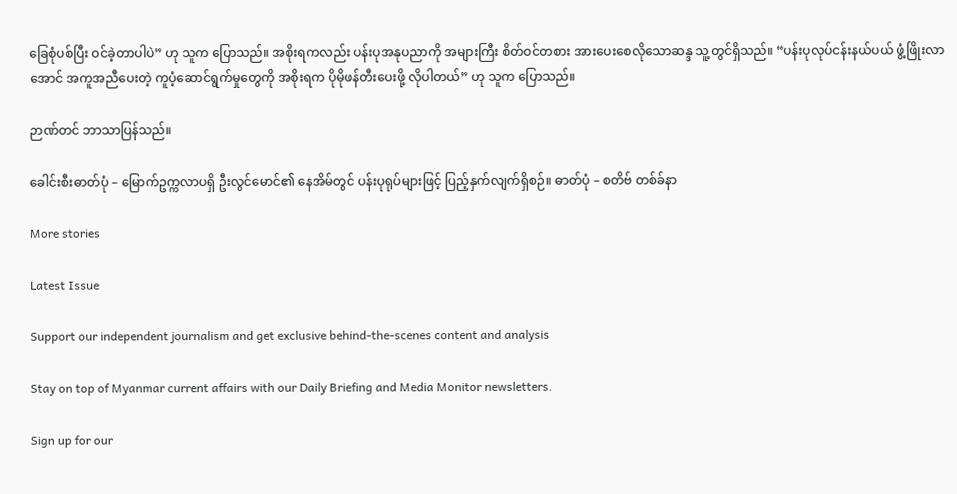ခြေစုံပစ်ပြီး ဝင်ခဲ့တာပါပဲ” ဟု သူက ပြောသည်။ အစိုးရကလည်း ပန်းပုအနုပညာကို အများကြီး စိတ်ဝင်တစား အားပေးစေလိုသောဆန္ဒ သူ့တွင်ရှိသည်။ “ပန်းပုလုပ်ငန်းနယ်ပယ် ဖွံ့ဖြိုးလာအောင် အကူအညီပေးတဲ့ ကူပံ့ဆောင်ရွက်မှုတွေကို အစိုးရက ပိုမိုဖန်တီးပေးဖို့ လိုပါတယ်” ဟု သူက ပြောသည်။

ဉာဏ်တင် ဘာသာပြန်သည်။

ခေါင်းစီးဓာတ်ပုံ – မြောက်ဥက္ကလာပရှိ ဦးလွင်မောင်၏ နေအိမ်တွင် ပန်းပုရုပ်များဖြင့် ပြည့်နှက်လျက်ရှိစဉ်။ ဓာတ်ပုံ – စတိဗ် တစ်ခ်နာ

More stories

Latest Issue

Support our independent journalism and get exclusive behind-the-scenes content and analysis

Stay on top of Myanmar current affairs with our Daily Briefing and Media Monitor newsletters.

Sign up for our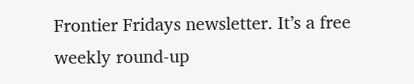Frontier Fridays newsletter. It’s a free weekly round-up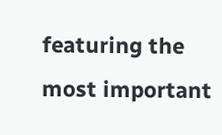featuring the most important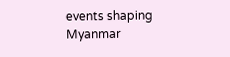events shaping Myanmar